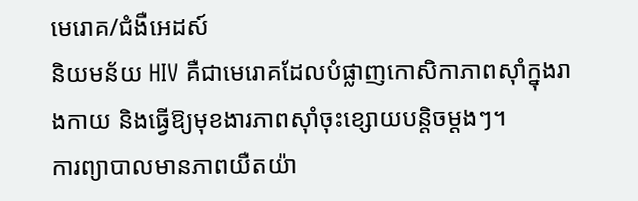មេរោគ/ជំងឺអេដស៍
និយមន័យ HIV គឺជាមេរោគដែលបំផ្លាញកោសិកាភាពស៊ាំក្នុងរាងកាយ និងធ្វើឱ្យមុខងារភាពស៊ាំចុះខ្សោយបន្តិចម្តងៗ។
ការព្យាបាលមានភាពយឺតយ៉ា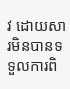វ ដោយសារមិនបានទទួលការពិ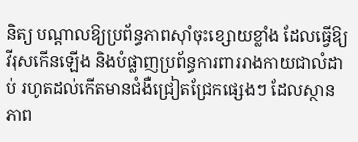និត្យ បណ្តាលឱ្យប្រព័ន្ធភាពស៊ាំចុះខ្សោយខ្លាំង ដែលធ្វើឱ្យវីរុសកើនឡើង និងបំផ្លាញប្រព័ន្ធការពាររាងកាយជាលំដាប់ រហូតដល់កើតមានជំងឺជ្រៀតជ្រែកផ្សេងៗ ដែលស្ថានភាព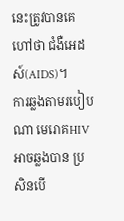នេះត្រូវបានគេហៅថា ជំងឺអេដស៍(AIDS)។
ការឆ្លងតាមរបៀបណា មេរោគHIV អាចឆ្លងបាន ប្រសិនបើ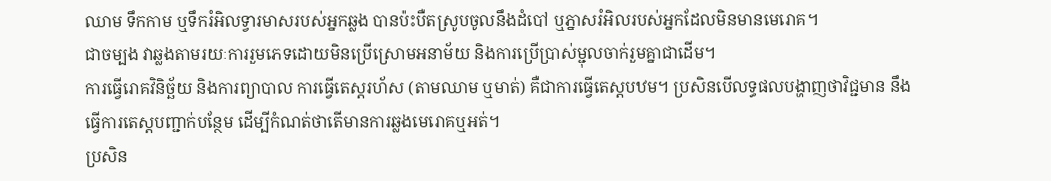ឈាម ទឹកកាម ឬទឹករំអិលទ្វារមាសរបស់អ្នកឆ្លង បានប៉ះបឺតស្រូបចូលនឹងដំបៅ ឬភ្នាសរំអិលរបស់អ្នកដែលមិនមានមេរោគ។
ជាចម្បង វាឆ្លងតាមរយៈការរួមភេទដោយមិនប្រើស្រោមអនាម័យ និងការប្រើប្រាស់ម្ជុលចាក់រួមគ្នាជាដើម។
ការធ្វើរោគវិនិច្ឆ័យ និងការព្យាបាល ការធ្វើតេស្តរហ័ស (តាមឈាម ឬមាត់) គឺជាការធ្វើតេស្តបឋម។ ប្រសិនបើលទ្ធផលបង្ហាញថាវិជ្ជមាន នឹងធ្វើការតេស្តបញ្ជាក់បន្ថែម ដើម្បីកំណត់ថាតើមានការឆ្លងមេរោគឬអត់។
ប្រសិន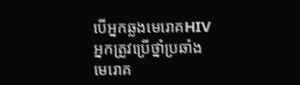បើអ្នកឆ្លងមេរោគHIV អ្នកត្រូវប្រើថ្នាំប្រឆាំងមេរោគ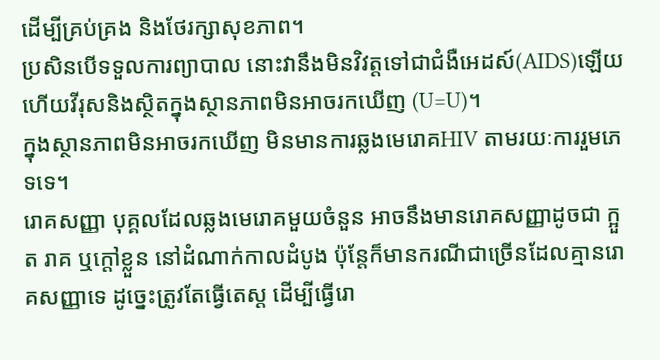ដើម្បីគ្រប់គ្រង និងថែរក្សាសុខភាព។
ប្រសិនបើទទួលការព្យាបាល នោះវានឹងមិនវិវត្តទៅជាជំងឺអេដស៍(AIDS)ឡើយ ហើយវីរុសនិងស្ថិតក្នុងស្ថានភាពមិនអាចរកឃើញ (U=U)។
ក្នុងស្ថានភាពមិនអាចរកឃើញ មិនមានការឆ្លងមេរោគHIV តាមរយៈការរួមភេទទេ។
រោគសញ្ញា បុគ្គលដែលឆ្លងមេរោគមួយចំនួន អាចនឹងមានរោគសញ្ញាដូចជា ក្អួត រាគ ឬក្ដៅខ្លួន នៅដំណាក់កាលដំបូង ប៉ុន្តែក៏មានករណីជាច្រើនដែលគ្មានរោគសញ្ញាទេ ដូច្នេះត្រូវតែធ្វើតេស្ត ដើម្បីធ្វើរោ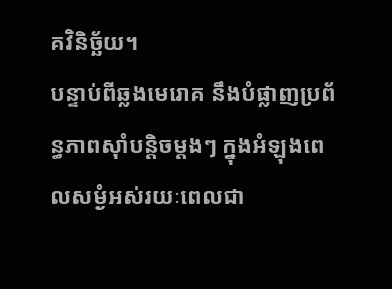គវិនិច្ឆ័យ។
បន្ទាប់ពីឆ្លងមេរោគ នឹងបំផ្លាញប្រព័ន្ធភាពស៊ាំបន្តិចម្តងៗ ក្នុងអំឡុងពេលសម្ងំអស់រយៈពេលជា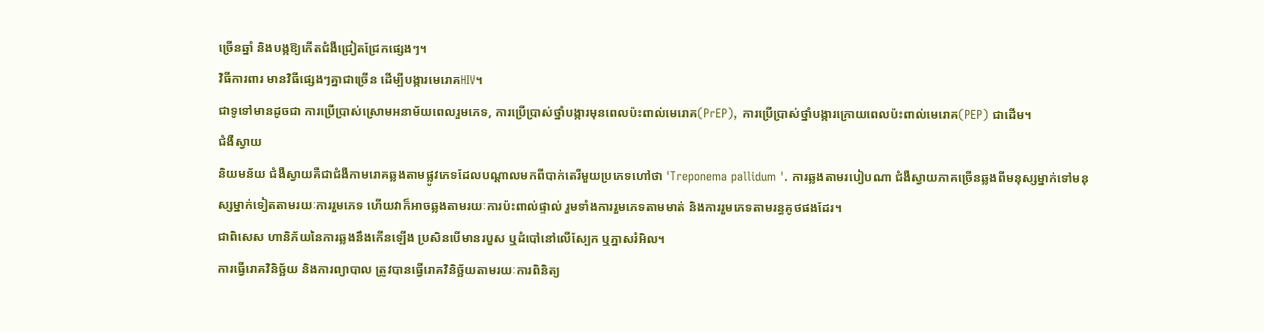ច្រើនឆ្នាំ និងបង្កឱ្យកើតជំងឺជ្រៀតជ្រែកផ្សេងៗ។
វិធីការពារ មានវិធីផ្សេងៗគ្នាជាច្រើន ដើម្បីបង្ការមេរោគHIV។
ជាទូទៅមានដូចជា ការប្រើប្រាស់ស្រោមអនាម័យពេលរួមភេទ, ការប្រើប្រាស់ថ្នាំបង្ការមុនពេលប៉ះពាល់មេរោគ(PrEP), ការប្រើប្រាស់ថ្នាំបង្ការក្រោយពេលប៉ះពាល់មេរោគ(PEP) ជាដើម។
ជំងឺស្វាយ
និយមន័យ ជំងឺស្វាយគឺជាជំងឺកាមរោគឆ្លងតាមផ្លូវភេទដែលបណ្តាលមកពីបាក់តេរីមួយប្រភេទហៅថា 'Treponema pallidum '. ការឆ្លងតាមរបៀបណា ជំងឺស្វាយភាគច្រើនឆ្លងពីមនុស្សម្នាក់ទៅមនុស្សម្នាក់ទៀតតាមរយៈការរួមភេទ ហើយវាក៏អាចឆ្លងតាមរយៈការប៉ះពាល់ផ្ទាល់ រួមទាំងការរួមភេទតាមមាត់ និងការរួមភេទតាមរន្ធគូថផងដែរ។
ជាពិសេស ហានិភ័យនៃការឆ្លងនឹងកើនឡើង ប្រសិនបើមានរបួស ឬដំបៅនៅលើស្បែក ឬភ្នាសរំអិល។
ការធ្វើរោគវិនិច្ឆ័យ និងការព្យាបាល ត្រូវបានធ្វើរោគវិនិច្ឆ័យតាមរយៈការពិនិត្យ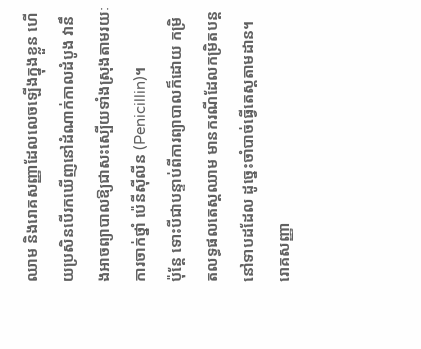ឈាម និងរោគសញ្ញាដែលលេចឡើងក្នុងខ្លួន ហើយប្រសិនបើរកឃើញនៅដំណាក់កាលដំបូង វានឹងអាចព្យាបាលឱ្យជាសះស្បើយទាំងស្រុងតាមរយៈការចាក់ថ្នាំ ប៉េនីស៊ីលីន (Penicillin)។
ប៉ុន្តែ ទោះបីជាបន្ទាប់ពីការព្យាបាលក៏ដោយ កម្រិតលទ្ធផលតេស្តឈាម មានករណីដែលកម្រិតបន្តនៅទាបដដែល ដូច្នេះចាំបាច់ធ្វើតេស្តតាមដាន។
រោគសញ្ញា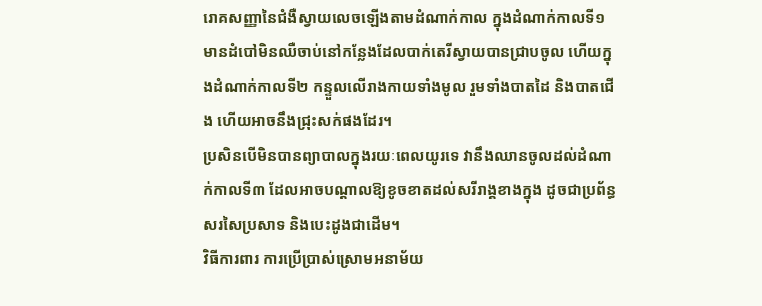រោគសញ្ញានៃជំងឺស្វាយលេចឡើងតាមដំណាក់កាល ក្នុងដំណាក់កាលទី១ មានដំបៅមិនឈឺចាប់នៅកន្លែងដែលបាក់តេរីស្វាយបានជ្រាបចូល ហើយក្នុងដំណាក់កាលទី២ កន្ទួលលើរាងកាយទាំងមូល រួមទាំងបាតដៃ និងបាតជើង ហើយអាចនឹងជ្រុះសក់ផងដែរ។
ប្រសិនបើមិនបានព្យាបាលក្នុងរយៈពេលយូរទេ វានឹងឈានចូលដល់ដំណាក់កាលទី៣ ដែលអាចបណ្តាលឱ្យខូចខាតដល់សរីរាង្គខាងក្នុង ដូចជាប្រព័ន្ធសរសៃប្រសាទ និងបេះដូងជាដើម។
វិធីការពារ ការប្រើប្រាស់ស្រោមអនាម័យ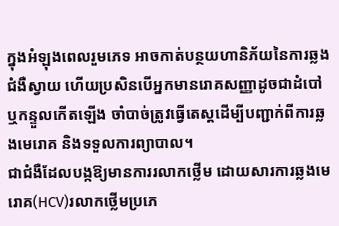ក្នុងអំឡុងពេលរួមភេទ អាចកាត់បន្ថយហានិភ័យនៃការឆ្លងជំងឺស្វាយ ហើយប្រសិនបើអ្នកមានរោគសញ្ញាដូចជាដំបៅ ឬកន្ទួលកើតឡើង ចាំបាច់ត្រូវធ្វើតេស្តដើម្បីបញ្ជាក់ពីការឆ្លងមេរោគ និងទទួលការព្យាបាល។
ជាជំងឺដែលបង្កឱ្យមានការរលាកថ្លើម ដោយសារការឆ្លងមេរោគ(HCV)រលាកថ្លើមប្រភេ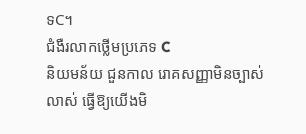ទC។
ជំងឺរលាកថ្លើមប្រភេទ C
និយមន័យ ជួនកាល រោគសញ្ញាមិនច្បាស់លាស់ ធ្វើឱ្យយើងមិ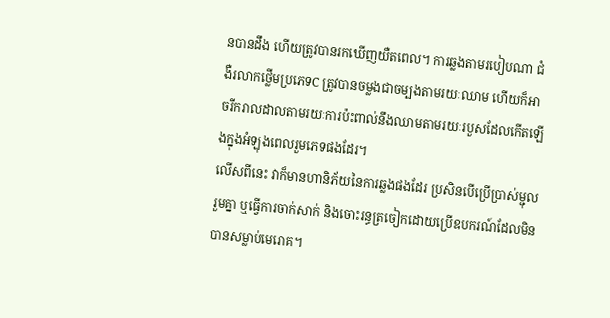នបានដឹង ហើយត្រូវបានរកឃើញយឺតពេល។ ការឆ្លងតាមរបៀបណា ជំងឺរលាកថ្លើមប្រភេទC ត្រូវបានចម្លងជាចម្បងតាមរយៈឈាម ហើយក៏អាចរីករាលដាលតាមរយៈការប៉ះពាល់នឹងឈាមតាមរយៈរបួសដែលកើតឡើងក្នុងអំឡុងពេលរួមភេទផងដែរ។
លើសពីនេះ វាក៏មានហានិភ័យនៃការឆ្លងផងដែរ ប្រសិនបើប្រើប្រាស់ម្ជុលរួមគ្នា ឬធ្វើការចាក់សាក់ និងចោះរន្ធត្រចៀកដោយប្រើឧបករណ៍ដែលមិនបានសម្លាប់មេរោគ។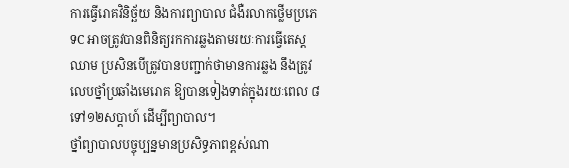ការធ្វើរោគវិនិច្ឆ័យ និងការព្យាបាល ជំងឺរលាកថ្លើមប្រភេទC អាចត្រូវបានពិនិត្យរកការឆ្លងតាមរយៈការធ្វើតេស្តឈាម ប្រសិនបើត្រូវបានបញ្ជាក់ថាមានការឆ្លង នឹងត្រូវលេបថ្នាំប្រឆាំងមេរោគ ឱ្យបានទៀងទាត់ក្នុងរយៈពេល ៨ទៅ១២សប្តាហ៍ ដើម្បីព្យាបាល។
ថ្នាំព្យាបាលបច្ចុប្បន្នមានប្រសិទ្ធភាពខ្ពស់ណា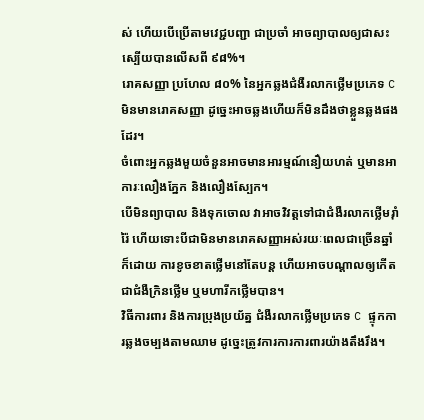ស់ ហើយបើប្រើតាមវេជ្ជបញ្ជា ជាប្រចាំ អាចព្យាបាលឲ្យជាសះស្បើយបានលើសពី ៩៨%។
រោគសញ្ញា ប្រហែល ៨០% នៃអ្នកឆ្លងជំងឺរលាកថ្លើមប្រភេទ C មិនមានរោគសញ្ញា ដូច្នេះអាចឆ្លងហើយក៏មិនដឹងថាខ្លួនឆ្លងផងដែរ។
ចំពោះអ្នកឆ្លងមួយចំនួនអាចមានអារម្មណ៍នឿយហត់ ឬមានអាការៈលឿងភ្នែក និងលឿងស្បែក។
បើមិនព្យាបាល និងទុកចោល វាអាចវិវត្តទៅជាជំងឺរលាកថ្លើមរ៉ាំរ៉ៃ ហើយទោះបីជាមិនមានរោគសញ្ញាអស់រយៈពេលជាច្រើនឆ្នាំក៏ដោយ ការខូចខាតថ្លើមនៅតែបន្ត ហើយអាចបណ្ដាលឲ្យកើតជាជំងឺក្រិនថ្លើម ឬមហារីកថ្លើមបាន។
វិធីការពារ និងការប្រុងប្រយ័ត្ន ជំងឺរលាកថ្លើមប្រភេទ C ផ្ទុកការឆ្លងចម្បងតាមឈាម ដូច្នេះត្រូវការការការពារយ៉ាងតឹងរឹង។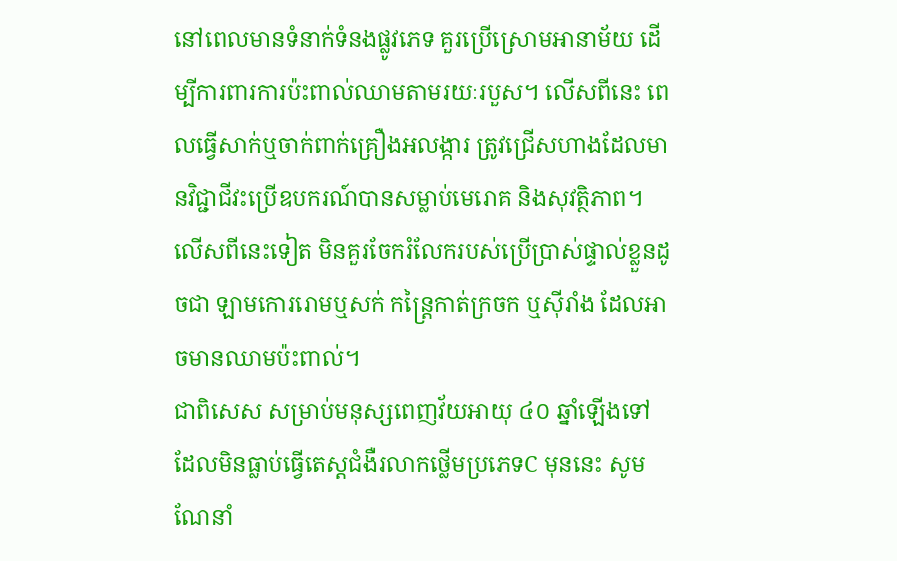នៅពេលមានទំនាក់ទំនងផ្លូវភេទ គួរប្រើស្រោមអានាម័យ ដើម្បីការពារការប៉ះពាល់ឈាមតាមរយៈរបួស។ លើសពីនេះ ពេលធ្វើសាក់ឬចាក់ពាក់គ្រឿងអលង្ការ ត្រូវជ្រើសហាងដែលមានវិជ្ជាជីវះប្រើឧបករណ៍បានសម្លាប់មេរោគ និងសុវត្ថិភាព។
លើសពីនេះទៀត មិនគួរចែករំលែករបស់ប្រើប្រាស់ផ្ទាល់ខ្លួនដូចជា ឡាមកោររោមឬសក់ កន្ត្រៃកាត់ក្រចក ឬស៊ីរាំង ដែលអាចមានឈាមប៉ះពាល់។
ជាពិសេស សម្រាប់មនុស្សពេញវ័យអាយុ ៤០ ឆ្នាំឡើងទៅ ដែលមិនធ្លាប់ធ្វើតេស្តជំងឺរលាកថ្លើមប្រភេទC មុននេះ សូមណែនាំ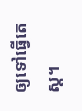ឲ្យទៅធ្វើតេស្ត។